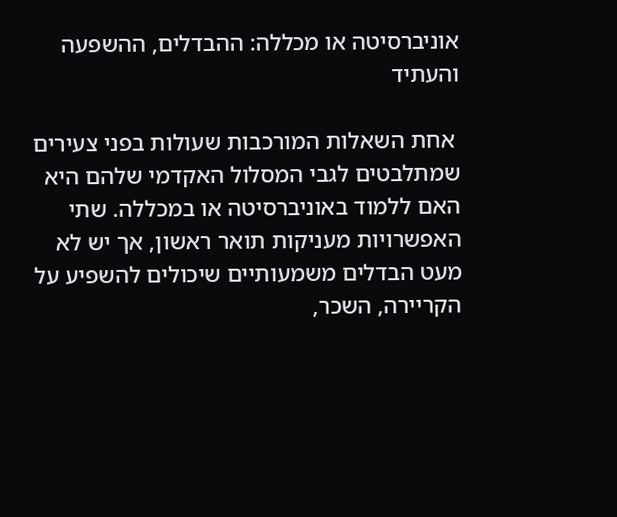אוניברסיטה או מכללה: ההבדלים, ההשפעה והעתיד

 אחת השאלות המורכבות שעולות בפני צעירים שמתלבטים לגבי המסלול האקדמי שלהם היא האם ללמוד באוניברסיטה או במכללה. שתי האפשרויות מעניקות תואר ראשון, אך יש לא מעט הבדלים משמעותיים שיכולים להשפיע על הקריירה, השכר,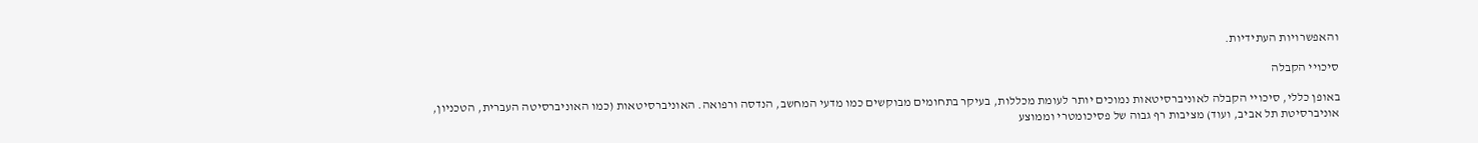והאפשרויות העתידיות.

סיכויי הקבלה

באופן כללי, סיכויי הקבלה לאוניברסיטאות נמוכים יותר לעומת מכללות, בעיקר בתחומים מבוקשים כמו מדעי המחשב, הנדסה ורפואה. האוניברסיטאות (כמו האוניברסיטה העברית, הטכניון, אוניברסיטת תל אביב, ועוד) מציבות רף גבוה של פסיכומטרי וממוצע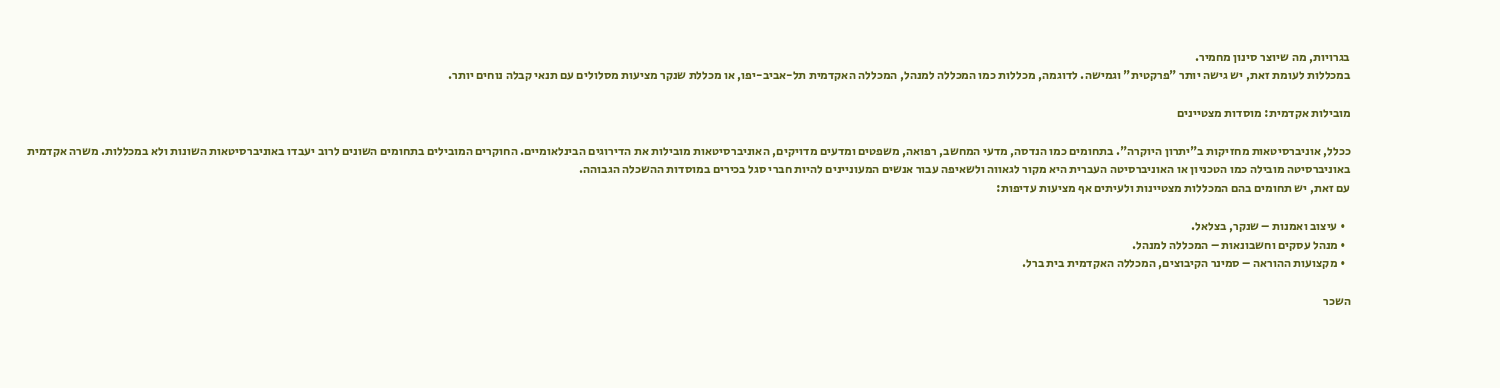בגרויות, מה שיוצר סינון מחמיר.
במכללות לעומת זאת, יש גישה יותר "פרקטית" וגמישה. לדוגמה, מכללות כמו המכללה למנהל, המכללה האקדמית תל-אביב-יפו, או מכללת שנקר מציעות מסלולים עם תנאי קבלה נוחים יותר.

מובילות אקדמית: מוסדות מצטיינים

ככלל, אוניברסיטאות מחזיקות ב"יתרון היוקרה". בתחומים כמו הנדסה, מדעי המחשב, רפואה, משפטים ומדעים מדויקים, האוניברסיטאות מובילות את הדירוגים הבינלאומיים. החוקרים המובילים בתחומים השונים לרוב יעבדו באוניברסיטאות השונות ולא במכללות. משרה אקדמית באוניברסיטה מובילה כמו הטכניון או האוניברסיטה העברית היא מקור לגאווה ולשאיפה עבור אנשים המעוניינים להיות חברי סגל בכירים במוסדות ההשכלה הגבוהה.
עם זאת, יש תחומים בהם המכללות מצטיינות ולעיתים אף מציעות עדיפות:

  • עיצוב ואמנות – שנקר, בצלאל.
  • מנהל עסקים וחשבונאות – המכללה למנהל.
  • מקצועות ההוראה – סמינר הקיבוצים, המכללה האקדמית בית ברל.

השכר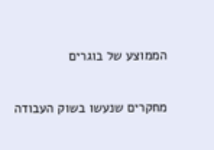הממוצע של בוגרים

מחקרים שנעשו בשוק העבודה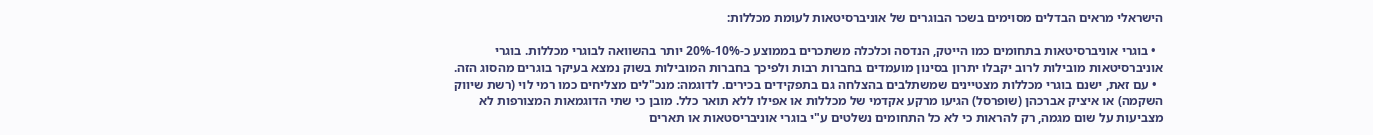הישראלי מראים הבדלים מסוימים בשכר הבוגרים של אוניברסיטאות לעומת מכללות:

  • בוגרי אוניברסיטאות בתחומים כמו הייטק, הנדסה וכלכלה משתכרים בממוצע כ-10%-20% יותר בהשוואה לבוגרי מכללות. בוגרי אוניברסיטאות מובילות לרוב יקבלו יתרון בסינון מועמדים בחברות רבות ולפיכך בחברות המובילות בשוק נמצא בעיקר בוגרים מהסוג הזה.
  • עם זאת, ישנם בוגרי מכללות מצטיינים שמשתלבים בהצלחה גם בתפקידים בכירים. לדוגמה: מנכ"לים מצליחים כמו רמי לוי (רשת שיווק השקמה) או איציק אברכהן (שופרסל) הגיעו מרקע אקדמי של מכללות או אפילו ללא תואר כלל. מובן כי שתי הדוגמאות המצורפות לא מצביעות על שום מגמה, רק להראות כי לא כל התחומים נשלטים ע"י בוגרי אוניבריסטאות או תארים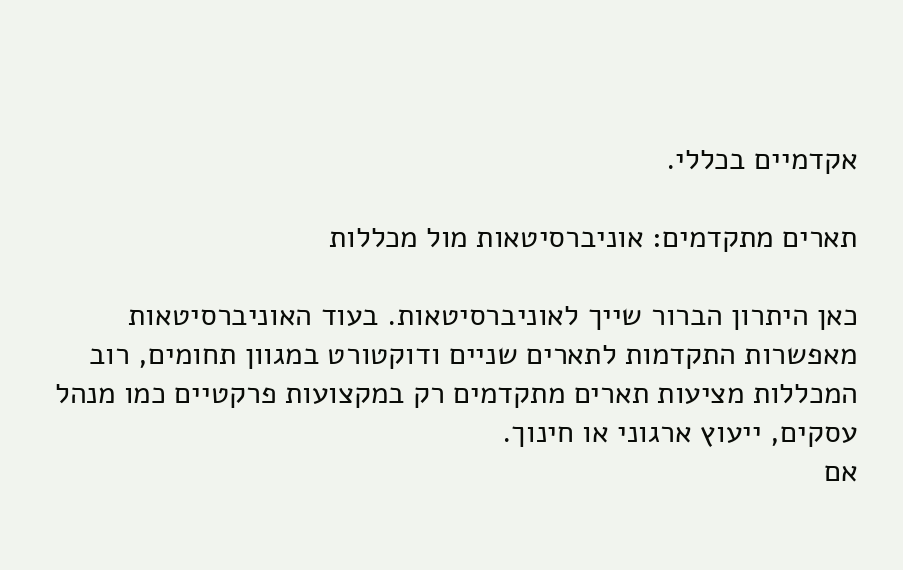אקדמיים בכללי.

תארים מתקדמים: אוניברסיטאות מול מכללות

כאן היתרון הברור שייך לאוניברסיטאות. בעוד האוניברסיטאות מאפשרות התקדמות לתארים שניים ודוקטורט במגוון תחומים, רוב המכללות מציעות תארים מתקדמים רק במקצועות פרקטיים כמו מנהל עסקים, ייעוץ ארגוני או חינוך.
אם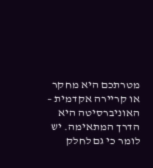מטרתכם היא מחקר או קריירה אקדמית – האוניברסיטה היא הדרך המתאימה. יש לומר כי גם לחלק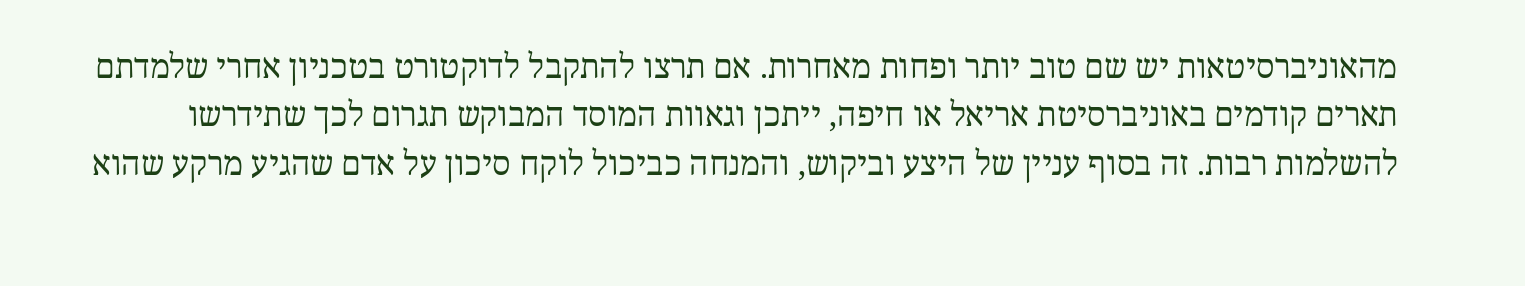מהאוניברסיטאות יש שם טוב יותר ופחות מאחרות. אם תרצו להתקבל לדוקטורט בטכניון אחרי שלמדתם תארים קודמים באוניברסיטת אריאל או חיפה, ייתכן וגאוות המוסד המבוקש תגרום לכך שתידרשו להשלמות רבות. זה בסוף עניין של היצע וביקוש, והמנחה כביכול לוקח סיכון על אדם שהגיע מרקע שהוא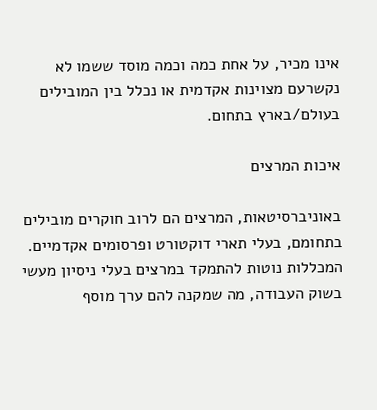אינו מכיר, על אחת כמה וכמה מוסד ששמו לא נקשרעם מצוינות אקדמית או נכלל בין המובילים בעולם/בארץ בתחום.

איכות המרצים

באוניברסיטאות, המרצים הם לרוב חוקרים מובילים בתחומם, בעלי תארי דוקטורט ופרסומים אקדמיים. המכללות נוטות להתמקד במרצים בעלי ניסיון מעשי בשוק העבודה, מה שמקנה להם ערך מוסף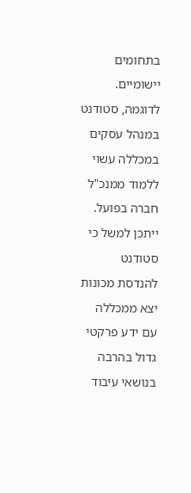בתחומים יישומיים.
לדוגמה, סטודנט במנהל עסקים במכללה עשוי ללמוד ממנכ"ל חברה בפועל. ייתכן למשל כי סטודנט להנדסת מכונות יצא ממכללה עם ידע פרקטי גדול בהרבה בנושאי עיבוד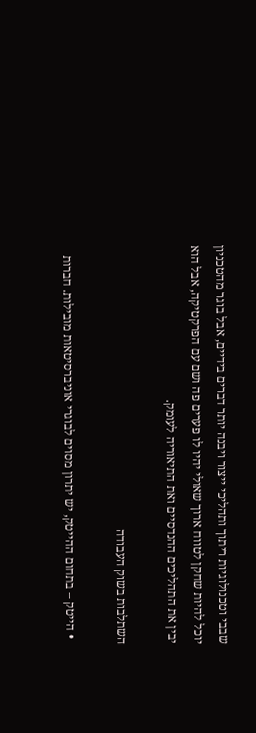שבבי וטכנולוגיות ריתוך ותהליכי ייצור ויבנה יותר דברים בידיים, אבל בוגר מהטכניון יוכל להיות שחקן לטווח ארוך שאולי יהיו לו פערים פה ושם עם הפרקטיקה, אבל הוא יבין את התהליכים ההנדסיים ואת התיאוריה לעומק.

השתלבות בשוק העבודה

  • הייטק – בתחום ההייטק, יש יתרון מסוים לבוגרי אוניברסיטאות מובילות. חברות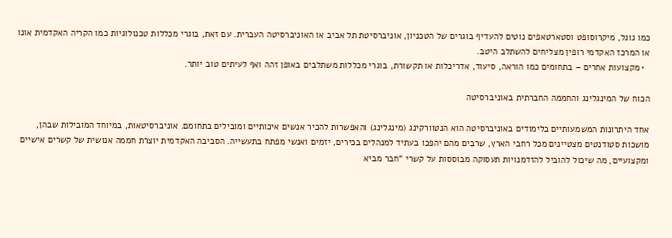כמו גוגל, מיקרוסופט וסטארטאפים נוטים להעדיף בוגרים של הטכניון, אוניברסיטת תל אביב או האוניברסיטה העברית. עם זאת, בוגרי מכללות טכנולוגיות כמו הקריה האקדמית אונו או המרכז האקדמי רופין מצליחים להשתלב היטב.
  • מקצועות אחרים – בתחומים כמו הוראה, סיעוד, אדריכלות או תקשורת, בוגרי מכללות משתלבים באופן זהה ואף לעיתים טוב יותר.

הכוח של המינגלינג והחממה החברתית באוניברסיטה

אחד היתרונות המשמעותיים בלימודים באוניברסיטה הוא הנטוורקינג (מינגלינג) והאפשרות להכיר אנשים איכותיים ומובילים בתחומם. אוניברסיטאות, במיוחד המובילות שבהן, מושכות סטודנטים מצטיינים מכל רחבי הארץ, שרבים מהם יהפכו בעתיד למנהלים בכירים, יזמים ואנשי מפתח בתעשייה. הסביבה האקדמית יוצרת חממה אנושית של קשרים אישיים ומקצועיים, מה שיכול להוביל להזדמנויות תעסוקה מבוססות על קשרי "חבר מביא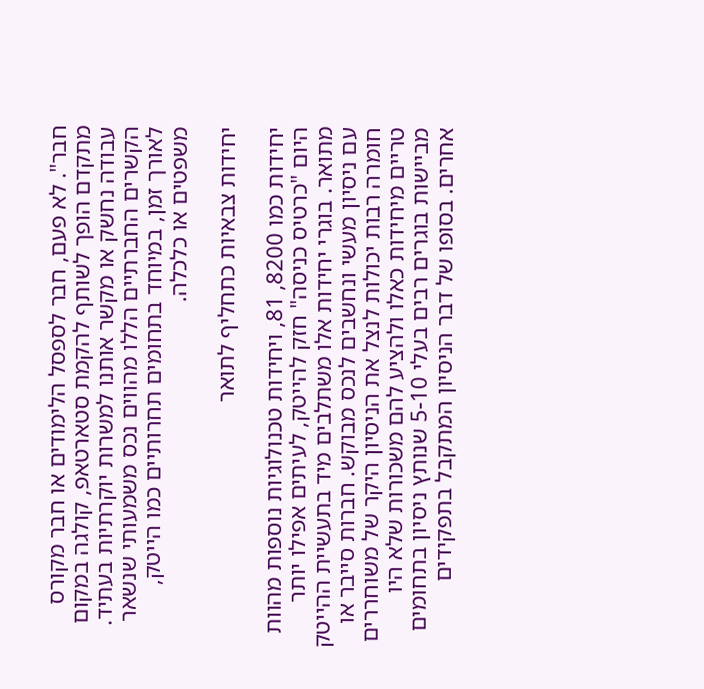חבר". לא פעם, חבר לספסל הלימודים או חבר מקורס מתקדם הופך לשותף להקמת סטארטאפ, קולגה במקום עבודה נחשק או מקשר אותנו למשרות יוקרתיות בעתיד. הקשרים החברתיים הללו מהווים נכס משמעותי שנשאר לאורך זמן, במיוחד בתחומים תחרותיים כמו הייטק, משפטים או כלכלה.

יחידות צבאיות כתחליף לתואר

יחידות כמו 8200, 81, ויחידות טכנולוגיות נוספות מהוות היום "כרטיס כניסה" חזק להייטק, לעיתים אפילו יותר מתואר. בוגרי יחידות אלו משתלבים מיד בתעשיית ההייטק עם ניסיון מעשי ונחשבים לנכס מבוקש. חברות סייבר או חומרה רבות יכולות לנצל את הניסיון היקר של משוחררים טריים מיחידות כאלו ולהציע להם משכורות שלא היו מביישות בוגרים רבים בעלי 5-10 שנותץ ניסיון בתחומים אחרים. בסופו של דבר הניסיון המתקבל בתפקידים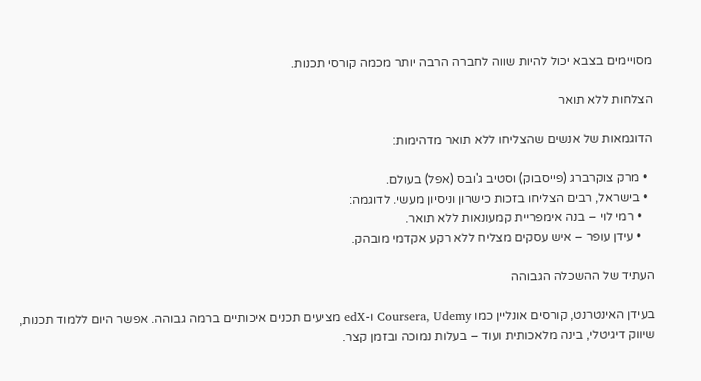מסויימים בצבא יכול להיות שווה לחברה הרבה יותר מכמה קורסי תכנות.

הצלחות ללא תואר

הדוגמאות של אנשים שהצליחו ללא תואר מדהימות:

  • מרק צוקרברג (פייסבוק) וסטיב ג'ובס (אפל) בעולם.
  • בישראל, רבים הצליחו בזכות כישרון וניסיון מעשי. לדוגמה:
    • רמי לוי – בנה אימפריית קמעונאות ללא תואר.
    • עידן עופר – איש עסקים מצליח ללא רקע אקדמי מובהק.

העתיד של ההשכלה הגבוהה

בעידן האינטרנט, קורסים אונליין כמו Coursera, Udemy ו-edX מציעים תכנים איכותיים ברמה גבוהה. אפשר היום ללמוד תכנות, שיווק דיגיטלי, בינה מלאכותית ועוד – בעלות נמוכה ובזמן קצר.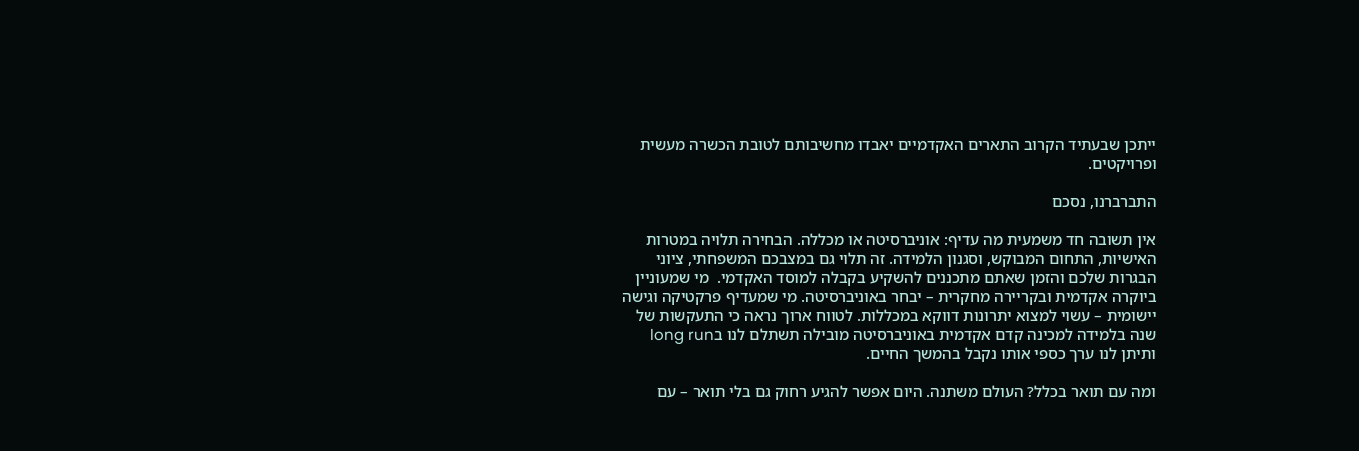ייתכן שבעתיד הקרוב התארים האקדמיים יאבדו מחשיבותם לטובת הכשרה מעשית ופרויקטים.

התברברנו, נסכם

אין תשובה חד משמעית מה עדיף: אוניברסיטה או מכללה. הבחירה תלויה במטרות האישיות, התחום המבוקש, וסגנון הלמידה. זה תלוי גם במצבכם המשפחתי, ציוני הבגרות שלכם והזמן שאתם מתכננים להשקיע בקבלה למוסד האקדמי.  מי שמעוניין ביוקרה אקדמית ובקריירה מחקרית – יבחר באוניברסיטה. מי שמעדיף פרקטיקה וגישה יישומית – עשוי למצוא יתרונות דווקא במכללות. לטווח ארוך נראה כי התעקשות של שנה בלמידה למכינה קדם אקדמית באוניברסיטה מובילה תשתלם לנו בlong run ותיתן לנו ערך כספי אותו נקבל בהמשך החיים.

ומה עם תואר בכלל? העולם משתנה. היום אפשר להגיע רחוק גם בלי תואר – עם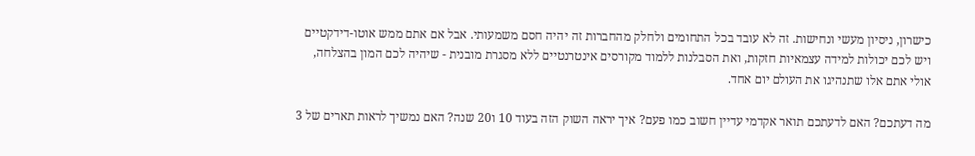כישרון, ניסיון מעשי ונחישות. זה לא עובד בכל התחומים ולחלק מהחברות זה יהיה חסם משמעותי. אבל אם אתם ממש אוטו-דידקטיים ויש לכם יכולות למידה עצמאיות חזקות, ואת הסבלנות ללמוד מקורסים אינטרנטיים ללא מסגרת מובנית - שיהיה לכם המון בהצלחה, אולי אתם אלו שתנהיגו את העולם יום אחד.

מה דעתכם? האם לדעתכם תואר אקדמי עדיין חשוב כמו פעם? איך יראה השוק הזה בעוד 10 ו20 שנה? האם נמשיך לראות תארים של 3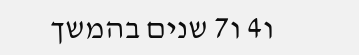ו4 ו7 שנים בהמשך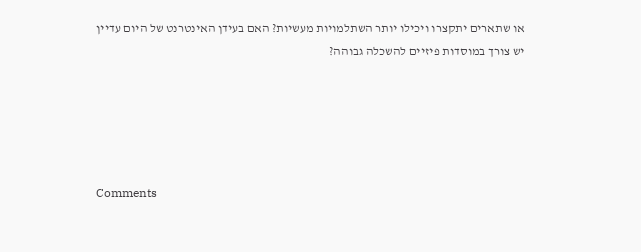או שתארים יתקצרו ויכילו יותר השתלמויות מעשיות? האם בעידן האינטרנט של היום עדיין יש צורך במוסדות פיזיים להשכלה גבוהה?





Comments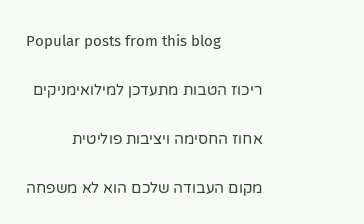Popular posts from this blog

ריכוז הטבות מתעדכן למילואימניקים

אחוז החסימה ויציבות פוליטית

מקום העבודה שלכם הוא לא משפחה